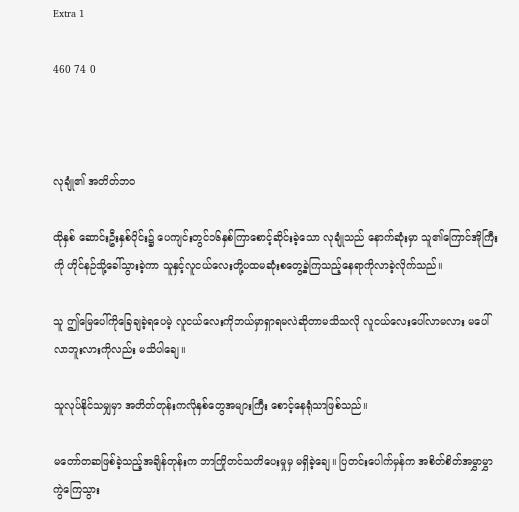Extra 1

460 74 0



လုချုံ၏ အတိတ်ဘဝ

ထိုနှစ် ဆောင်းဦးနှစ်ပိုင်း၌ ပေကျင်းတွင်၁၆နှစ်ကြာစောင့်ဆိုင်းခဲ့သော လုချုံသည် နောက်ဆုံးမှာ သူ၏ကြောင်အိုကြီးကို ဟိုင်နဉ်သို့ခေါ်သွားခဲ့ကာ သူနှင့်လူငယ်လေးတို့ပထမဆုံးစတွေ့ခဲ့ကြသည့်နေရာကိုလာခဲ့လိုက်သည်။

သူ ဤမြေပေါ်ကိုခြေချခဲ့ရပေမဲ့ လူငယ်လေးကိုဘယ်မှာရှာရမလဲဆိုတာမသိသလို လူငယ်လေးပေါ်လာမလား မပေါ်လာဘူးလားကိုလည်း မသိပါချေ။

သူလုပ်နိုင်သမျှမှာ အတိတ်တုန်းကလိုနှစ်တွေအများကြီး စောင့်နေရုံသာဖြစ်သည်။

မတော်တဆဖြစ်ခဲ့သည့်အချိန်တုန်းက ဘာကြိုတင်သတိပေးမှုမှ မရှိခဲ့ချေ။ ပြတင်းပေါက်မှန်က အစိတ်စိတ်အမွှာမွှာကွဲကြေသွား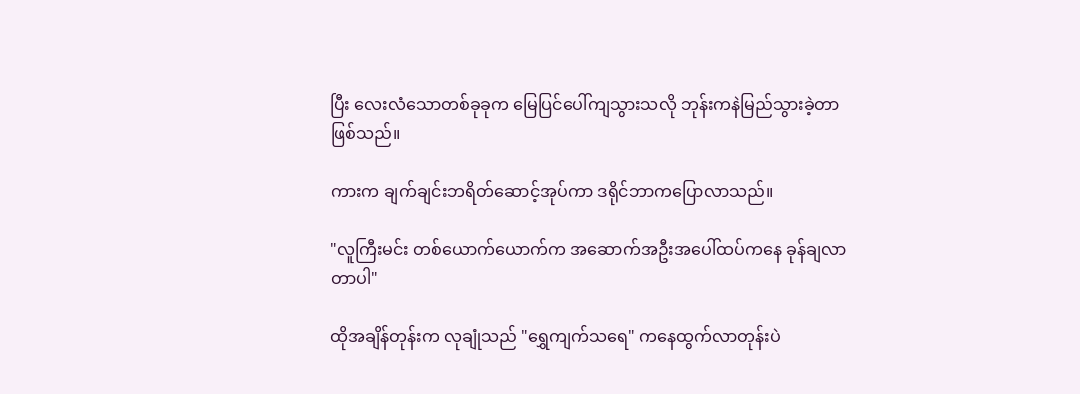ပြီး လေးလံသောတစ်ခုခုက မြေပြင်ပေါ်ကျသွားသလို ဘုန်းကနဲမြည်သွားခဲ့တာဖြစ်သည်။

ကားက ချက်ချင်းဘရိတ်ဆောင့်အုပ်ကာ ဒရိုင်ဘာကပြောလာသည်။

"လူကြီးမင်း တစ်ယောက်ယောက်က အဆောက်အဦးအပေါ်ထပ်ကနေ ခုန်ချလာတာပါ"

ထိုအချိန်တုန်းက လုချုံသည် "ရွှေကျက်သရေ" ကနေထွက်လာတုန်းပဲ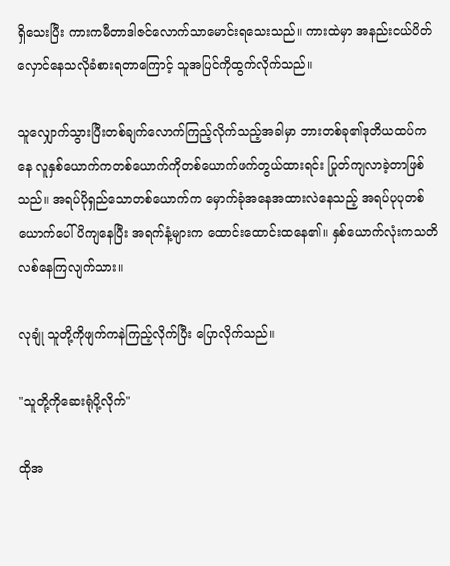ရှိသေးပြီး ကားကမီတာဒါဇင်လောက်သာမောင်းရသေးသည်။ ကားထဲမှာ အနည်းငယ်ပိတ်လှောင်နေသလိုခံစားရတာကြောင့် သူအပြင်ကိုထွက်လိုက်သည်။

သူလျှောက်သွားပြီးတစ်ချက်လောက်ကြည့်လိုက်သည့်အခါမှာ ဘားတစ်ခု၏ဒုတိယထပ်ကနေ လူနှစ်ယောက်ကတစ်ယောက်ကိုတစ်ယောက်ဖက်တွယ်ထားရင်း ပြုတ်ကျလာခဲ့တာဖြစ်သည်။ အရပ်ပိုရှည်သောတစ်ယောက်က မှောက်ခုံအနေအထားလဲနေသည့် အရပ်ပုပုတစ်ယောက်ပေါ် ပိကျနေပြီး အရက်နံ့များက ထောင်းထောင်းထနေ၏။ နှစ်ယောက်လုံးကသတိလစ်နေကြလျက်သား။

လုချုံ သူတို့ကိုဖျက်ကနဲကြည့်လိုက်ပြီး ပြောလိုက်သည်။

"သူတို့ကိုဆေးရုံပို့လိုက်"

ထိုအ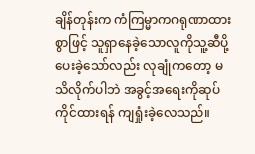ချိန်တုန်းက ကံကြမ္မာကဂရုဏာထားစွာဖြင့် သူရှာနေခဲ့သောလူကိုသူ့ဆီပို့ပေးခဲ့သော်လည်း လုချုံကတော့ မသိလိုက်ပါဘဲ အခွင့်အရေးကိုဆုပ်ကိုင်ထားရန် ကျရှုံးခဲ့လေသည်။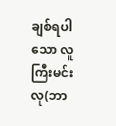ချစ်ရပါသော လူကြီးမင်းလု(ဘာ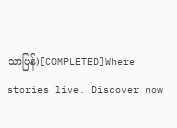သာပြန်)[COMPLETED]Where stories live. Discover now